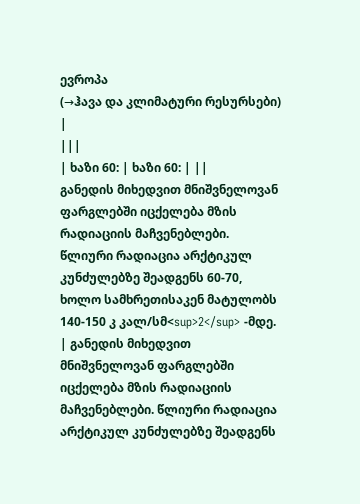ევროპა
(→ჰავა და კლიმატური რესურსები) |
|||
| ხაზი 60: | ხაზი 60: | ||
განედის მიხედვით მნიშვნელოვან ფარგლებში იცქელება მზის რადიაციის მაჩვენებლები. წლიური რადიაცია არქტიკულ კუნძულებზე შეადგენს 60-70, ხოლო სამხრეთისაკენ მატულობს 140-150 კ კალ/სმ<sup>2</sup> -მდე. | განედის მიხედვით მნიშვნელოვან ფარგლებში იცქელება მზის რადიაციის მაჩვენებლები. წლიური რადიაცია არქტიკულ კუნძულებზე შეადგენს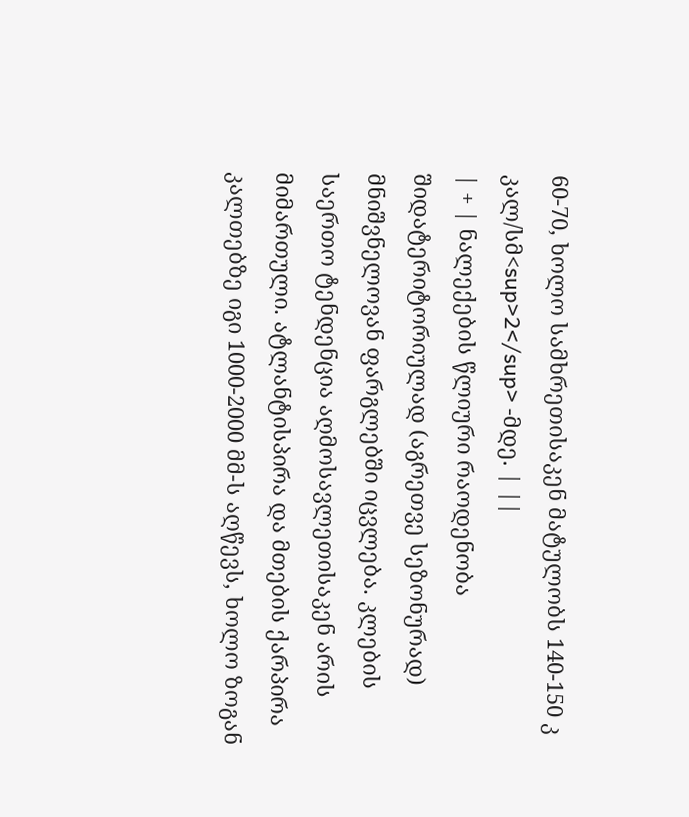60-70, ხოლო სამხრეთისაკენ მატულობს 140-150 კ კალ/სმ<sup>2</sup> -მდე. | ||
| + | ნალექების წლიური რაოდენობა შიდატერიტორიულად (აგრეთვე სეზონურად) მნიშვნელოვან ფარგლებში იცვლება. კლების საერთო ტენდენცია აღმოსავლეთისაკენ არის მიმართული. ატლანტისპირა და მთების ქარპირა კალთებზე იგი 1000-2000 მმ-ს აღწევს, ხოლო ზოგან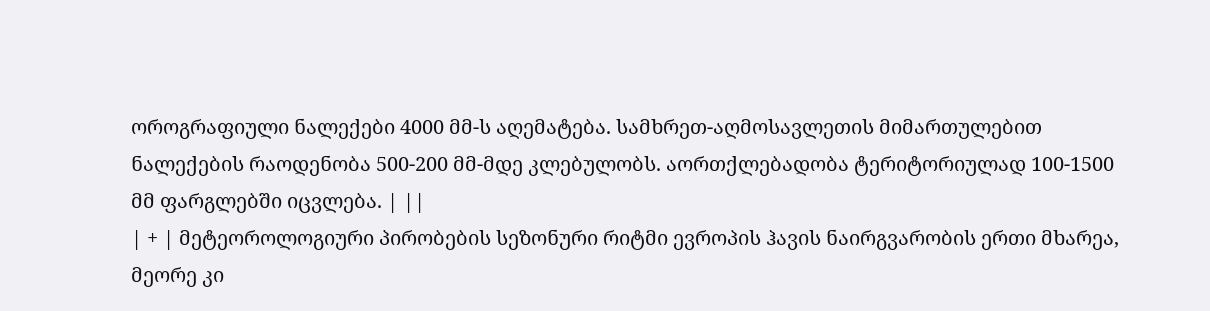ოროგრაფიული ნალექები 4000 მმ-ს აღემატება. სამხრეთ-აღმოსავლეთის მიმართულებით ნალექების რაოდენობა 500-200 მმ-მდე კლებულობს. აორთქლებადობა ტერიტორიულად 100-1500 მმ ფარგლებში იცვლება. | ||
| + | მეტეოროლოგიური პირობების სეზონური რიტმი ევროპის ჰავის ნაირგვარობის ერთი მხარეა, მეორე კი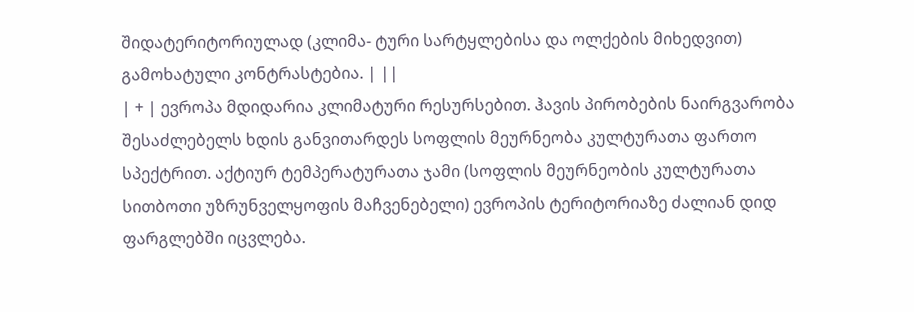შიდატერიტორიულად (კლიმა- ტური სარტყლებისა და ოლქების მიხედვით) გამოხატული კონტრასტებია. | ||
| + | ევროპა მდიდარია კლიმატური რესურსებით. ჰავის პირობების ნაირგვარობა შესაძლებელს ხდის განვითარდეს სოფლის მეურნეობა კულტურათა ფართო სპექტრით. აქტიურ ტემპერატურათა ჯამი (სოფლის მეურნეობის კულტურათა სითბოთი უზრუნველყოფის მაჩვენებელი) ევროპის ტერიტორიაზე ძალიან დიდ ფარგლებში იცვლება.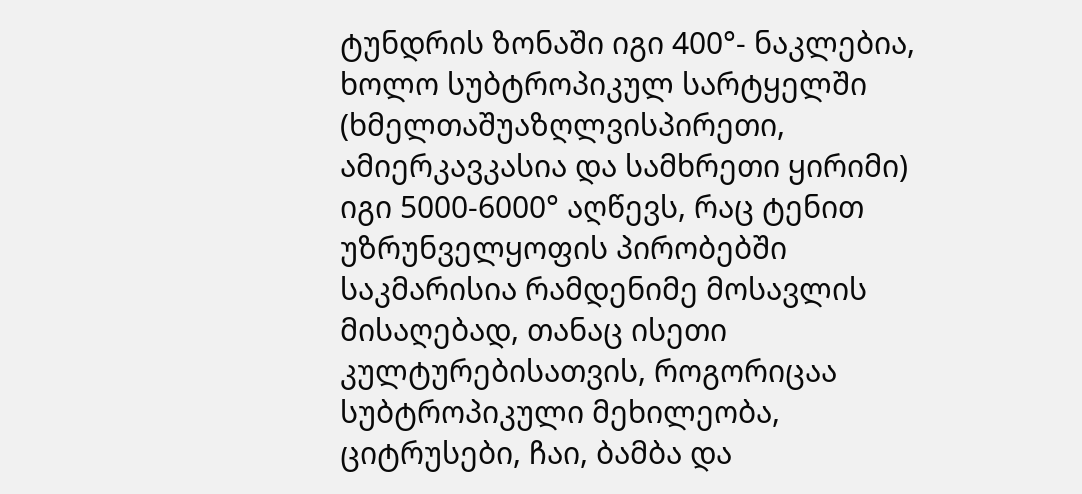ტუნდრის ზონაში იგი 400°- ნაკლებია, ხოლო სუბტროპიკულ სარტყელში (ხმელთაშუაზღლვისპირეთი, ამიერკავკასია და სამხრეთი ყირიმი) იგი 5000-6000° აღწევს, რაც ტენით უზრუნველყოფის პირობებში საკმარისია რამდენიმე მოსავლის მისაღებად, თანაც ისეთი კულტურებისათვის, როგორიცაა სუბტროპიკული მეხილეობა, ციტრუსები, ჩაი, ბამბა და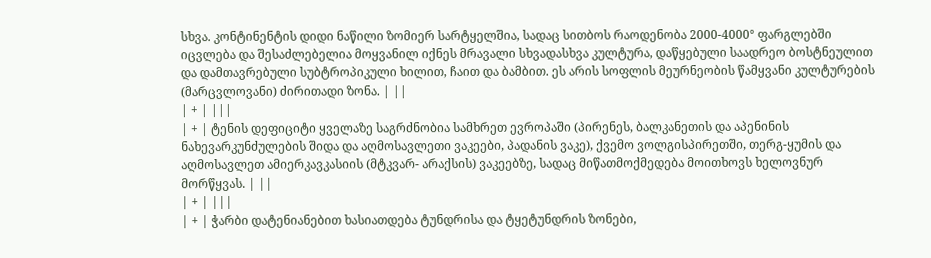სხვა. კონტინენტის დიდი ნაწილი ზომიერ სარტყელშია, სადაც სითბოს რაოდენობა 2000-4000° ფარგლებში იცვლება და შესაძლებელია მოყვანილ იქნეს მრავალი სხვადასხვა კულტურა, დაწყებული საადრეო ბოსტნეულით და დამთავრებული სუბტროპიკული ხილით, ჩაით და ბამბით. ეს არის სოფლის მეურნეობის წამყვანი კულტურების (მარცვლოვანი) ძირითადი ზონა. | ||
| + | |||
| + | ტენის დეფიციტი ყველაზე საგრძნობია სამხრეთ ევროპაში (პირენეს, ბალკანეთის და აპენინის ნახევარკუნძულების შიდა და აღმოსავლეთი ვაკეები, პადანის ვაკე), ქვემო ვოლგისპირეთში, თერგ-ყუმის და აღმოსავლეთ ამიერკავკასიის (მტკვარ- არაქსის) ვაკეებზე, სადაც მიწათმოქმედება მოითხოვს ხელოვნურ მორწყვას. | ||
| + | |||
| + | ჭარბი დატენიანებით ხასიათდება ტუნდრისა და ტყეტუნდრის ზონები,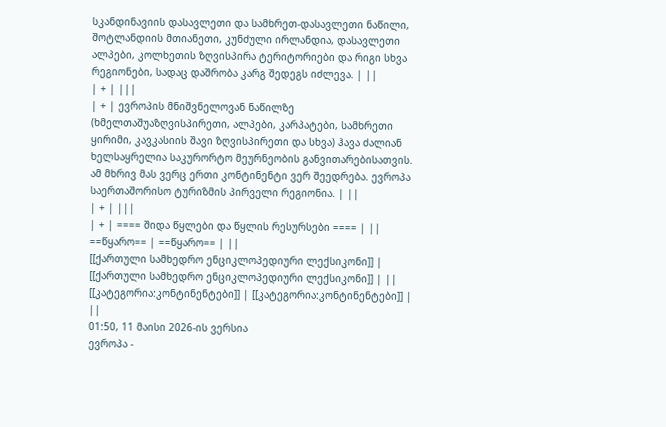სკანდინავიის დასავლეთი და სამხრეთ-დასავლეთი ნაწილი, შოტლანდიის მთიანეთი, კუნძული ირლანდია, დასავლეთი ალპები, კოლხეთის ზღვისპირა ტერიტორიები და რიგი სხვა რეგიონები, სადაც დაშრობა კარგ შედეგს იძლევა. | ||
| + | |||
| + | ევროპის მნიშვნელოვან ნაწილზე (ხმელთაშუაზღვისპირეთი, ალპები, კარპატები, სამხრეთი ყირიმი, კავკასიის შავი ზღვისპირეთი და სხვა) ჰავა ძალიან ხელსაყრელია საკურორტო მეურნეობის განვითარებისათვის. ამ მხრივ მას ვერც ერთი კონტინენტი ვერ შეედრება. ევროპა საერთაშორისო ტურიზმის პირველი რეგიონია. | ||
| + | |||
| + | ==== შიდა წყლები და წყლის რესურსები ==== | ||
==წყარო== | ==წყარო== | ||
[[ქართული სამხედრო ენციკლოპედიური ლექსიკონი]] | [[ქართული სამხედრო ენციკლოპედიური ლექსიკონი]] | ||
[[კატეგორია:კონტინენტები]] | [[კატეგორია:კონტინენტები]] | ||
01:50, 11 მაისი 2026-ის ვერსია
ევროპა -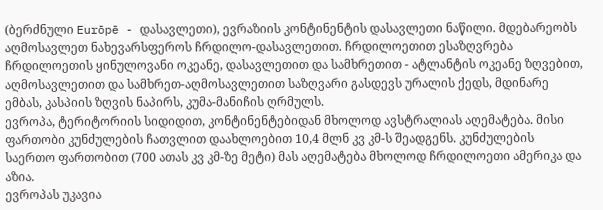(ბერძნული Eurōpē - დასავლეთი), ევრაზიის კონტინენტის დასავლეთი ნაწილი. მდებარეობს აღმოსავლეთ ნახევარსფეროს ჩრდილო-დასავლეთით. ჩრდილოეთით ესაზღვრება ჩრდილოეთის ყინულოვანი ოკეანე, დასავლეთით და სამხრეთით - ატლანტის ოკეანე ზღვებით, აღმოსავლეთით და სამხრეთ-აღმოსავლეთით საზღვარი გასდევს ურალის ქედს, მდინარე ემბას, კასპიის ზღვის ნაპირს, კუმა-მანიჩის ღრმულს.
ევროპა, ტერიტორიის სიდიდით, კონტინენტებიდან მხოლოდ ავსტრალიას აღემატება. მისი ფართობი კუნძულების ჩათვლით დაახლოებით 10,4 მლნ კვ კმ-ს შეადგენს. კუნძულების საერთო ფართობით (700 ათას კვ კმ-ზე მეტი) მას აღემატება მხოლოდ ჩრდილოეთი ამერიკა და აზია.
ევროპას უკავია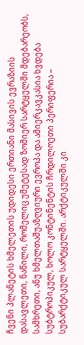ჩვენი პლანეტის ხმელეთის უდიდესი ერთიანი მასივის ევრაზიის დასავლეთი, ნაწილი, რომელიც უმეტესად ზომიერ სარტყელში მდებარეობს, სამხრეთი, ანუ ხმელთაშუაზღვიური ევროპა და ამიერკავკასია ხვდება სუბტროპიკულ, ხოლო კონტინენტის ჩრდილოეთი პერიფერია – სუბარქტიკულ სარტყელში. არქტიკულში კი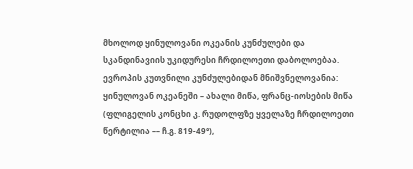მხოლოდ ყინულოვანი ოკეანის კუნძულები და სკანდინავიის უკიდურესი ჩრდილოეთი დაბოლოებაა.
ევროპის კუთვნილი კუნძულებიდან მნიშვნელოვანია: ყინულოვან ოკეანეში – ახალი მიწა, ფრანც-იოსების მიწა (ფლიგელის კონცხი კ. რუდოლფზე ყველაზე ჩრდილოეთი წერტილია –– ჩ.გ. 819-49°),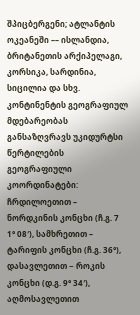შპიცბერგენი; ატლანტის ოკეანეში –– ისლანდია, ბრიტანეთის არქიპელაგი, კორსიკა, სარდინია, სიცილია და სხვ.
კონტინენტის გეოგრაფიულ მდებარეობას განსაზღვრავს უკიდურტსი წერტილების გეოგრაფიული კოორდინატები: ჩრდილოეთით – ნორდკინის კონცხი (ჩ.გ. 7 1° 08′), სამხრეთით – ტარიფის კონცხი (ჩ.გ. 36°), დასავლეთით − როკის კონცხი (დ.გ. 9° 34′), აღმოსავლეთით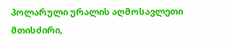პოლარული ურალის აღმოსავლეთი მთისძირი,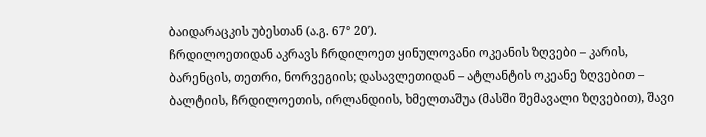ბაიდარაცკის უბესთან (ა.გ. 67° 20′).
ჩრდილოეთიდან აკრავს ჩრდილოეთ ყინულოვანი ოკეანის ზღვები – კარის, ბარენცის, თეთრი, ნორვეგიის; დასავლეთიდან – ატლანტის ოკეანე ზღვებით – ბალტიის, ჩრდილოეთის, ირლანდიის, ხმელთაშუა (მასში შემავალი ზღვებით), შავი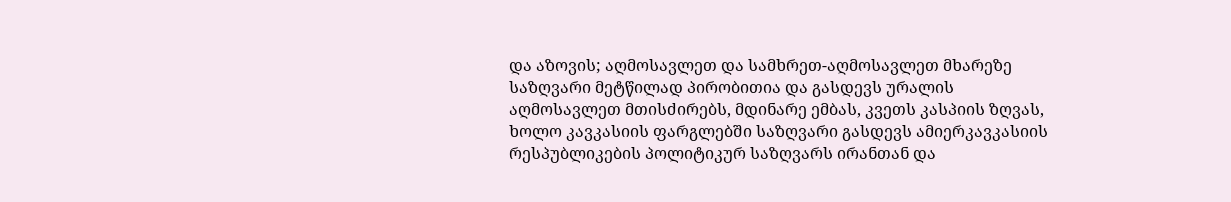და აზოვის; აღმოსავლეთ და სამხრეთ-აღმოსავლეთ მხარეზე საზღვარი მეტწილად პირობითია და გასდევს ურალის აღმოსავლეთ მთისძირებს, მდინარე ემბას, კვეთს კასპიის ზღვას, ხოლო კავკასიის ფარგლებში საზღვარი გასდევს ამიერკავკასიის რესპუბლიკების პოლიტიკურ საზღვარს ირანთან და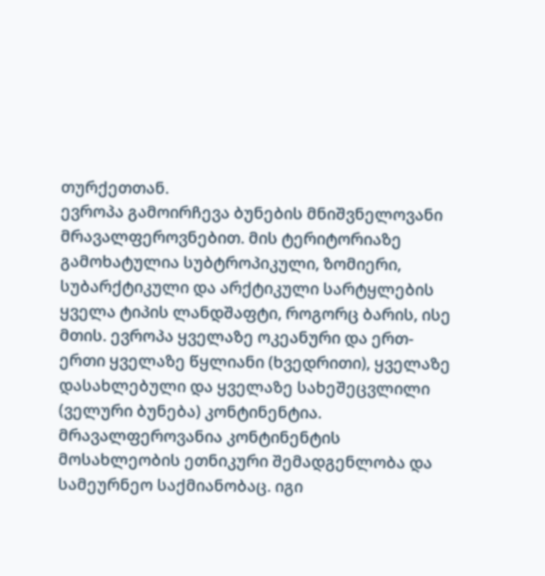თურქეთთან.
ევროპა გამოირჩევა ბუნების მნიშვნელოვანი მრავალფეროვნებით. მის ტერიტორიაზე გამოხატულია სუბტროპიკული, ზომიერი, სუბარქტიკული და არქტიკული სარტყლების ყველა ტიპის ლანდშაფტი, როგორც ბარის, ისე მთის. ევროპა ყველაზე ოკეანური და ერთ-ერთი ყველაზე წყლიანი (ხვედრითი), ყველაზე დასახლებული და ყველაზე სახეშეცვლილი (ველური ბუნება) კონტინენტია.
მრავალფეროვანია კონტინენტის მოსახლეობის ეთნიკური შემადგენლობა და სამეურნეო საქმიანობაც. იგი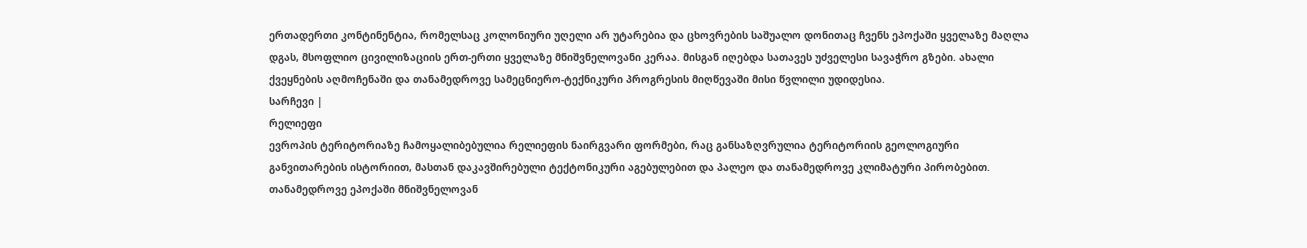ერთადერთი კონტინენტია, რომელსაც კოლონიური უღელი არ უტარებია და ცხოვრების საშუალო დონითაც ჩვენს ეპოქაში ყველაზე მაღლა დგას, მსოფლიო ცივილიზაციის ერთ-ერთი ყველაზე მნიშვნელოვანი კერაა. მისგან იღებდა სათავეს უძველესი სავაჭრო გზები. ახალი ქვეყნების აღმოჩენაში და თანამედროვე სამეცნიერო-ტექნიკური პროგრესის მიღწევაში მისი წვლილი უდიდესია.
სარჩევი |
რელიეფი
ევროპის ტერიტორიაზე ჩამოყალიბებულია რელიეფის ნაირგვარი ფორმები, რაც განსაზღვრულია ტერიტორიის გეოლოგიური განვითარების ისტორიით, მასთან დაკავშირებული ტექტონიკური აგებულებით და პალეო და თანამედროვე კლიმატური პირობებით. თანამედროვე ეპოქაში მნიშვნელოვან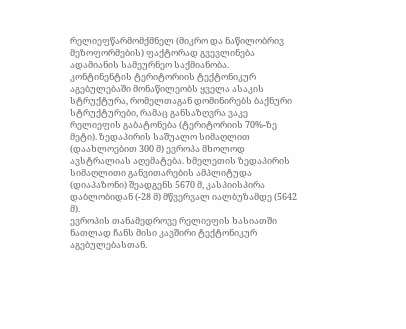რელიეფწარმომქმნელ (მიკრო და ნაწილობრივ მეზოფორმების) ფაქტორად გვევლინება ადამიანის სამეურნეო საქმიანობა.
კონტინენტის ტერიტორიის ტექტონიკურ აგებულებაში მონაწილეობს ყველა ასაკის სტრუქტურა, რომელთაგან დომინირებს ბაქნური სტრუქტურები, რამაც განსაზღვრა ვაკე რელიეფის გაბატონება (ტერიტორიის 70%-ზე მეტი). ზედაპირის საშუალო სიმაღლით (დაახლოებით 300 მ) ევროპა მხოლოდ ავსტრალიას აღემატება. ხმელეთის ზედაპირის სიმაღლითი განვითარების ამპლიტუდა (დიაპაზონი) შეადგენს 5670 მ, კასპიისპირა დაბლობიდან (-28 მ) მწვერვალ იალბუზამდე (5642 მ).
ევროპის თანამედროვე რელიეფის ხასიათში ნათლად ჩანს მისი კავშირი ტექტონიკურ აგებულებასთან.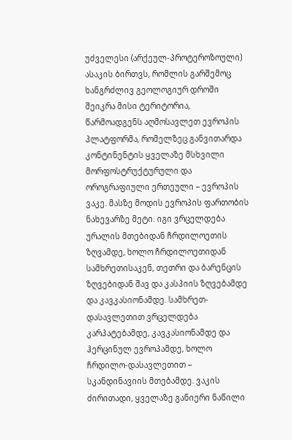უძველესი (არქეულ-პროტეროზოული) ასაკის ბირთვს, რომლის გარშემოც ხანგრძლივ გეოლოგიურ დროში შეიკრა მისი ტერიტორია, წარმოადგენს აღმოსავლეთ ევროპის პლატფორმა, რომელზეც განვითარდა კონტინენტის ყველაზე მსხვილი მორფოსტრუქტურული და ოროგრაფიული ერთეული – ევროპის ვაკე. მასზე მოდის ევროპის ფართობის ნახევარზე მეტი. იგი ვრცელდება ურალის მთებიდან ჩრდილოეთის ზღვამდე, ხოლო ჩრდილოეთიდან სამხრეთისაკენ, თეთრი და ბარენცის ზღვებიდან შავ და კასპიის ზღვებამდე და კავკასიონამდე. სამხრეთ-დასავლეთით ვრცელდება კარპატებამდე, კავკასიონამდე და ჰერცინულ ევროპამდე, ხოლო ჩრდილო-დასავლეთით – სკანდინავიის მთებამდე. ვაკის ძირითადი, ყველაზე განიერი ნაწილი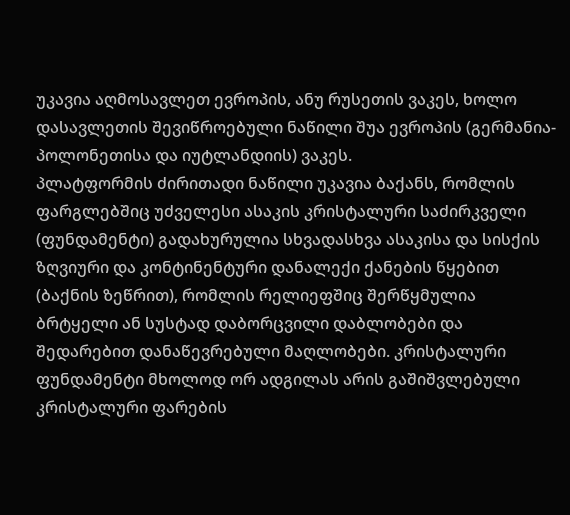უკავია აღმოსავლეთ ევროპის, ანუ რუსეთის ვაკეს, ხოლო დასავლეთის შევიწროებული ნაწილი შუა ევროპის (გერმანია-პოლონეთისა და იუტლანდიის) ვაკეს.
პლატფორმის ძირითადი ნაწილი უკავია ბაქანს, რომლის ფარგლებშიც უძველესი ასაკის კრისტალური საძირკველი (ფუნდამენტი) გადახურულია სხვადასხვა ასაკისა და სისქის ზღვიური და კონტინენტური დანალექი ქანების წყებით (ბაქნის ზეწრით), რომლის რელიეფშიც შერწყმულია ბრტყელი ან სუსტად დაბორცვილი დაბლობები და შედარებით დანაწევრებული მაღლობები. კრისტალური ფუნდამენტი მხოლოდ ორ ადგილას არის გაშიშვლებული კრისტალური ფარების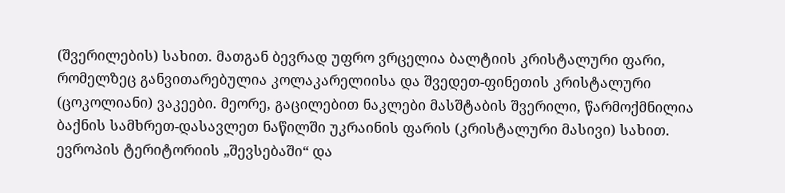(შვერილების) სახით. მათგან ბევრად უფრო ვრცელია ბალტიის კრისტალური ფარი, რომელზეც განვითარებულია კოლაკარელიისა და შვედეთ-ფინეთის კრისტალური (ცოკოლიანი) ვაკეები. მეორე, გაცილებით ნაკლები მასშტაბის შვერილი, წარმოქმნილია ბაქნის სამხრეთ-დასავლეთ ნაწილში უკრაინის ფარის (კრისტალური მასივი) სახით.
ევროპის ტერიტორიის „შევსებაში“ და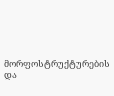მორფოსტრუქტურების და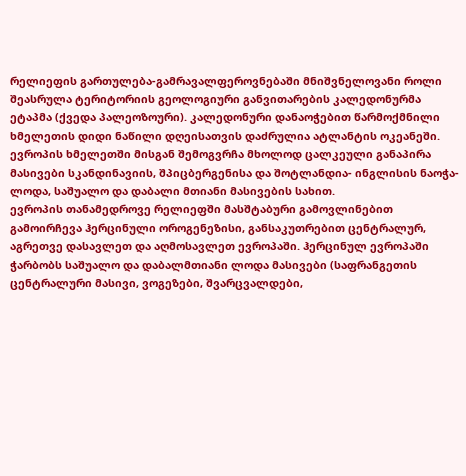რელიეფის გართულება-გამრავალფეროვნებაში მნიშვნელოვანი როლი შეასრულა ტერიტორიის გეოლოგიური განვითარების კალედონურმა ეტაპმა (ქვედა პალეოზოური). კალედონური დანაოჭებით წარმოქმნილი ხმელეთის დიდი ნაწილი დღეისათვის დაძრულია ატლანტის ოკეანეში. ევროპის ხმელეთში მისგან შემოგვრჩა მხოლოდ ცალკეული განაპირა მასივები სკანდინავიის, შპიცბერგენისა და შოტლანდია- ინგლისის ნაოჭა-ლოდა, საშუალო და დაბალი მთიანი მასივების სახით.
ევროპის თანამედროვე რელიეფში მასშტაბური გამოვლინებით გამოირჩევა ჰერცინული ოროგენეზისი, განსაკუთრებით ცენტრალურ, აგრეთვე დასავლეთ და აღმოსავლეთ ევროპაში. ჰერცინულ ევროპაში ჭარბობს საშუალო და დაბალმთიანი ლოდა მასივები (საფრანგეთის ცენტრალური მასივი, ვოგეზები, შვარცვალდები,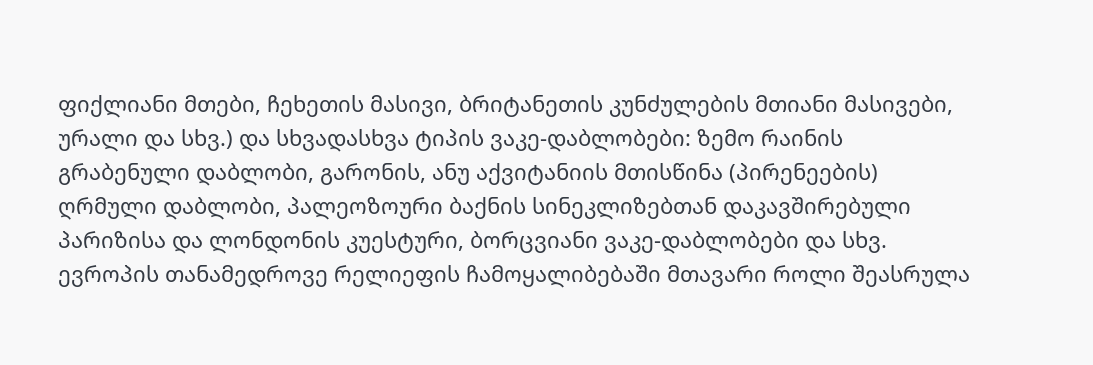ფიქლიანი მთები, ჩეხეთის მასივი, ბრიტანეთის კუნძულების მთიანი მასივები, ურალი და სხვ.) და სხვადასხვა ტიპის ვაკე-დაბლობები: ზემო რაინის გრაბენული დაბლობი, გარონის, ანუ აქვიტანიის მთისწინა (პირენეების) ღრმული დაბლობი, პალეოზოური ბაქნის სინეკლიზებთან დაკავშირებული პარიზისა და ლონდონის კუესტური, ბორცვიანი ვაკე-დაბლობები და სხვ.
ევროპის თანამედროვე რელიეფის ჩამოყალიბებაში მთავარი როლი შეასრულა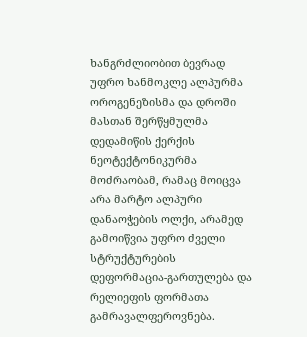ხანგრძლიობით ბევრად უფრო ხანმოკლე ალპურმა ოროგენეზისმა და დროში მასთან შერწყმულმა დედამიწის ქერქის ნეოტექტონიკურმა მოძრაობამ, რამაც მოიცვა არა მარტო ალპური დანაოჭების ოლქი, არამედ გამოიწვია უფრო ძველი სტრუქტურების დეფორმაცია-გართულება და რელიეფის ფორმათა გამრავალფეროვნება.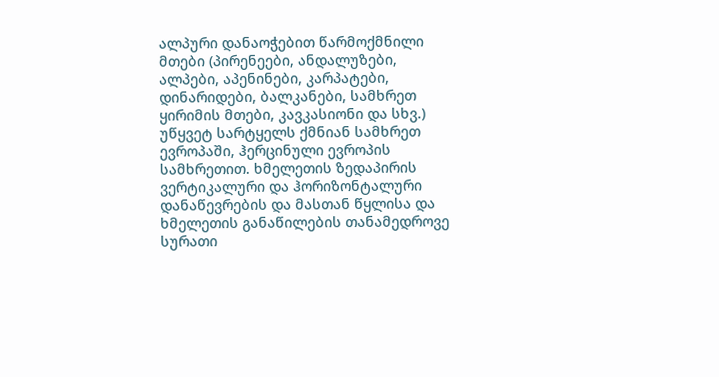ალპური დანაოჭებით წარმოქმნილი მთები (პირენეები, ანდალუზები, ალპები, აპენინები, კარპატები, დინარიდები, ბალკანები, სამხრეთ ყირიმის მთები, კავკასიონი და სხვ.) უწყვეტ სარტყელს ქმნიან სამხრეთ ევროპაში, ჰერცინული ევროპის სამხრეთით. ხმელეთის ზედაპირის ვერტიკალური და ჰორიზონტალური დანაწევრების და მასთან წყლისა და ხმელეთის განაწილების თანამედროვე სურათი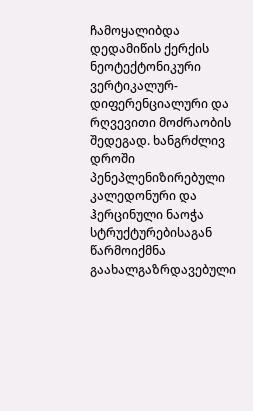ჩამოყალიბდა დედამიწის ქერქის ნეოტექტონიკური ვერტიკალურ-დიფერენციალური და რღვევითი მოძრაობის შედეგად. ხანგრძლივ დროში პენეპლენიზირებული კალედონური და ჰერცინული ნაოჭა სტრუქტურებისაგან წარმოიქმნა გაახალგაზრდავებული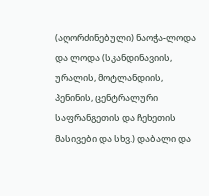(აღორძინებული) ნაოჭა-ლოდა და ლოდა (სკანდინავიის, ურალის, მოტლანდიის, პენინის, ცენტრალური საფრანგეთის და ჩეხეთის მასივები და სხვ.) დაბალი და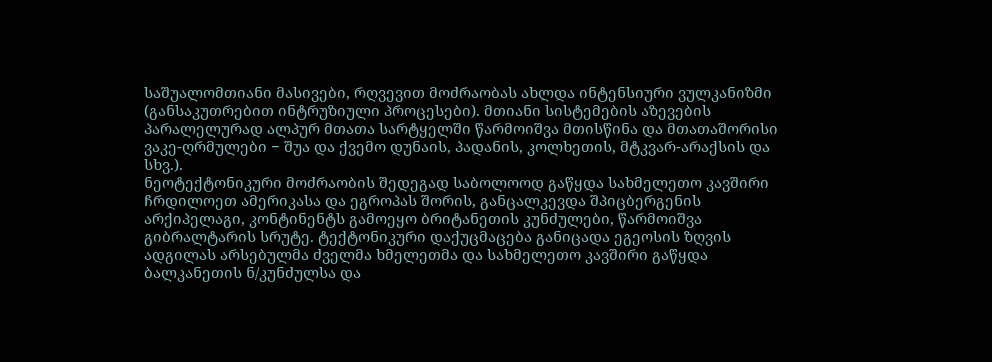საშუალომთიანი მასივები, რღვევით მოძრაობას ახლდა ინტენსიური ვულკანიზმი (განსაკუთრებით ინტრუზიული პროცესები). მთიანი სისტემების აზევების პარალელურად ალპურ მთათა სარტყელში წარმოიშვა მთისწინა და მთათაშორისი ვაკე-ღრმულები − შუა და ქვემო დუნაის, პადანის, კოლხეთის, მტკვარ-არაქსის და სხვ.).
ნეოტექტონიკური მოძრაობის შედეგად საბოლოოდ გაწყდა სახმელეთო კავშირი ჩრდილოეთ ამერიკასა და ეგროპას შორის, განცალკევდა შპიცბერგენის არქიპელაგი, კონტინენტს გამოეყო ბრიტანეთის კუნძულები, წარმოიშვა გიბრალტარის სრუტე. ტექტონიკური დაქუცმაცება განიცადა ეგეოსის ზღვის ადგილას არსებულმა ძველმა ხმელეთმა და სახმელეთო კავშირი გაწყდა ბალკანეთის ნ/კუნძულსა და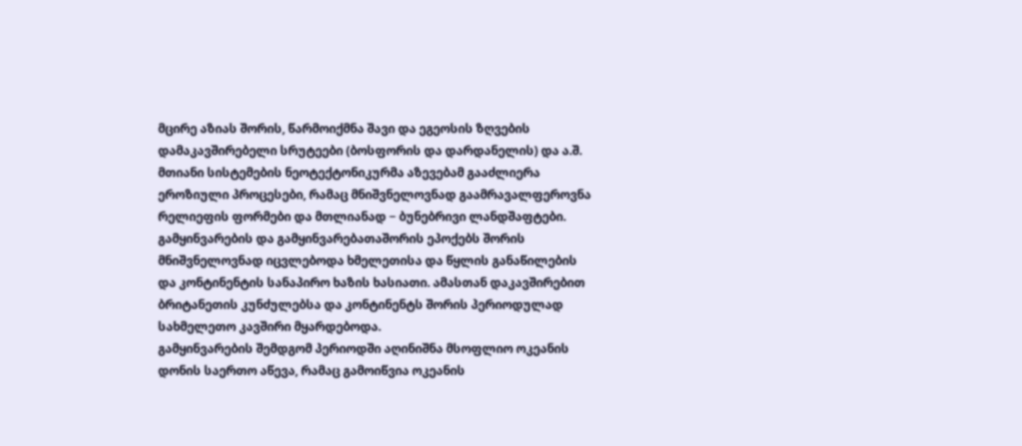მცირე აზიას შორის, წარმოიქმნა შავი და ეგეოსის ზღვების დამაკავშირებელი სრუტეები (ბოსფორის და დარდანელის) და ა.შ.
მთიანი სისტემების ნეოტექტონიკურმა აზევებამ გააძლიერა ეროზიული პროცესები, რამაც მნიშვნელოვნად გაამრავალფეროვნა რელიეფის ფორმები და მთლიანად − ბუნებრივი ლანდშაფტები.
გამყინვარების და გამყინვარებათაშორის ეპოქებს შორის მნიშვნელოვნად იცვლებოდა ხმელეთისა და წყლის განაწილების და კონტინენტის სანაპირო ხაზის ხასიათი. ამასთან დაკავშირებით ბრიტანეთის კუნძულებსა და კონტინენტს შორის პერიოდულად სახმელეთო კავშირი მყარდებოდა.
გამყინვარების შემდგომ პერიოდში აღინიშნა მსოფლიო ოკეანის დონის საერთო აწევა, რამაც გამოიწვია ოკეანის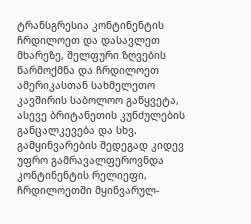ტრანსგრესია კონტინენტის ჩრდილოეთ და დასავლეთ მხარეზე, შელფური ზღვების წარმოქმნა და ჩრდილოეთ ამერიკასთან სახმელეთო კავშირის საბოლოო გაწყვეტა, ასევე ბრიტანეთის კუნძულების განცალკევება და სხვ.
გამყინვარების შედეგად კიდევ უფრო გამრავალფეროვნდა კონტინენტის რელიეფი, ჩრდილოეთში მყინვარულ-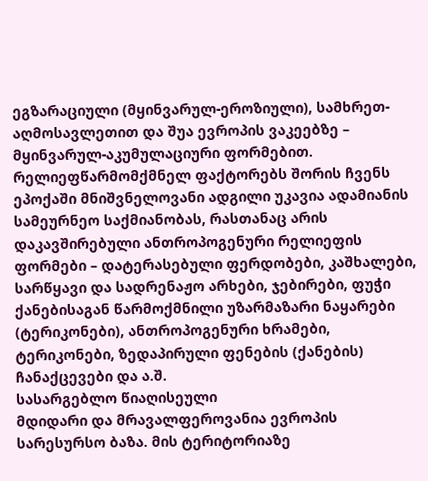ეგზარაციული (მყინვარულ-ეროზიული), სამხრეთ-აღმოსავლეთით და შუა ევროპის ვაკეებზე – მყინვარულ-აკუმულაციური ფორმებით.
რელიეფწარმომქმნელ ფაქტორებს შორის ჩვენს ეპოქაში მნიშვნელოვანი ადგილი უკავია ადამიანის სამეურნეო საქმიანობას, რასთანაც არის დაკავშირებული ანთროპოგენური რელიეფის ფორმები – დატერასებული ფერდობები, კაშხალები, სარწყავი და სადრენაჟო არხები, ჯებირები, ფუჭი ქანებისაგან წარმოქმნილი უზარმაზარი ნაყარები (ტერიკონები), ანთროპოგენური ხრამები, ტერიკონები, ზედაპირული ფენების (ქანების) ჩანაქცევები და ა.შ.
სასარგებლო წიაღისეული
მდიდარი და მრავალფეროვანია ევროპის სარესურსო ბაზა. მის ტერიტორიაზე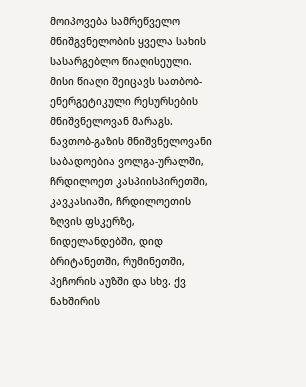მოიპოვება სამრეწველო მნიშგვნელობის ყველა სახის სასარგებლო წიაღისეული. მისი წიაღი შეიცავს სათბობ-ენერგეტიკული რესურსების მნიშვნელოვან მარაგს. ნავთობ-გაზის მნიშვნელოვანი საბადოებია ვოლგა-ურალში, ჩრდილოეთ კასპიისპირეთში, კავკასიაში, ჩრდილოეთის ზღვის ფსკერზე, ნიდელანდებში, დიდ ბრიტანეთში, რუმინეთში, პეჩორის აუზში და სხვ. ქვ ნახშირის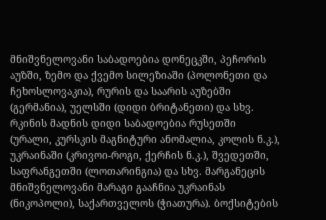მნიშვნელოვანი საბადოებია დონეცკში, პეჩორის აუზში, ზემო და ქვემო სილეზიაში (პოლონეთი და ჩეხოსლოვაკია), რურის და საარის აუზებში (გერმანია), უელსში (დიდი ბრიტანეთი) და სხვ. რკინის მადნის დიდი საბადოებია რუსეთში (ურალი, კურსკის მაგნიტური ანომალია, კოლის ნ.კ.), უკრაინაში (კრივოი-როგი, ქერჩის ნ.კ.), შვედეთში, საფრანგეთში (ლოთარინგია) და სხვ. მარგანეცის მნიშვნელოვანი მარაგი გააჩნია უკრაინას (ნიკოპოლი), საქართველოს (ჭიათურა). ბოქსიტების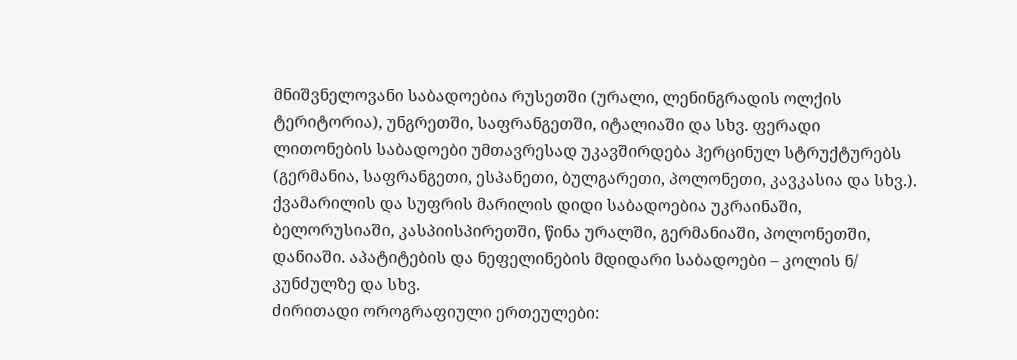მნიშვნელოვანი საბადოებია რუსეთში (ურალი, ლენინგრადის ოლქის ტერიტორია), უნგრეთში, საფრანგეთში, იტალიაში და სხვ. ფერადი ლითონების საბადოები უმთავრესად უკავშირდება ჰერცინულ სტრუქტურებს (გერმანია, საფრანგეთი, ესპანეთი, ბულგარეთი, პოლონეთი, კავკასია და სხვ.). ქვამარილის და სუფრის მარილის დიდი საბადოებია უკრაინაში, ბელორუსიაში, კასპიისპირეთში, წინა ურალში, გერმანიაში, პოლონეთში, დანიაში. აპატიტების და ნეფელინების მდიდარი საბადოები – კოლის ნ/ კუნძულზე და სხვ.
ძირითადი ოროგრაფიული ერთეულები: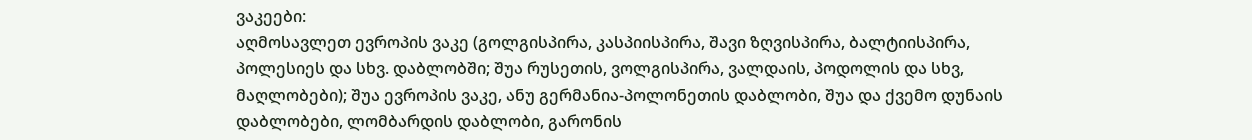ვაკეები:
აღმოსავლეთ ევროპის ვაკე (გოლგისპირა, კასპიისპირა, შავი ზღვისპირა, ბალტიისპირა, პოლესიეს და სხვ. დაბლობში; შუა რუსეთის, ვოლგისპირა, ვალდაის, პოდოლის და სხვ, მაღლობები); შუა ევროპის ვაკე, ანუ გერმანია-პოლონეთის დაბლობი, შუა და ქვემო დუნაის დაბლობები, ლომბარდის დაბლობი, გარონის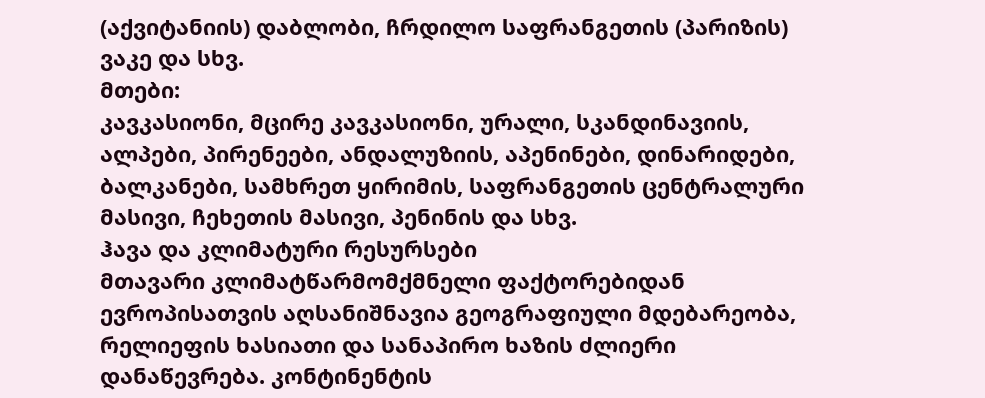(აქვიტანიის) დაბლობი, ჩრდილო საფრანგეთის (პარიზის) ვაკე და სხვ.
მთები:
კავკასიონი, მცირე კავკასიონი, ურალი, სკანდინავიის, ალპები, პირენეები, ანდალუზიის, აპენინები, დინარიდები, ბალკანები, სამხრეთ ყირიმის, საფრანგეთის ცენტრალური მასივი, ჩეხეთის მასივი, პენინის და სხვ.
ჰავა და კლიმატური რესურსები
მთავარი კლიმატწარმომქმნელი ფაქტორებიდან ევროპისათვის აღსანიშნავია გეოგრაფიული მდებარეობა, რელიეფის ხასიათი და სანაპირო ხაზის ძლიერი დანაწევრება. კონტინენტის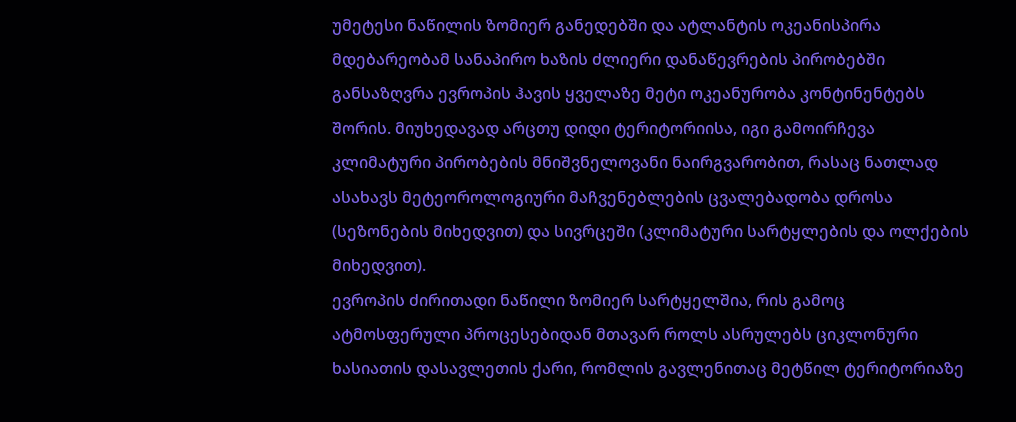უმეტესი ნაწილის ზომიერ განედებში და ატლანტის ოკეანისპირა მდებარეობამ სანაპირო ხაზის ძლიერი დანაწევრების პირობებში განსაზღვრა ევროპის ჰავის ყველაზე მეტი ოკეანურობა კონტინენტებს შორის. მიუხედავად არცთუ დიდი ტერიტორიისა, იგი გამოირჩევა კლიმატური პირობების მნიშვნელოვანი ნაირგვარობით, რასაც ნათლად ასახავს მეტეოროლოგიური მაჩვენებლების ცვალებადობა დროსა (სეზონების მიხედვით) და სივრცეში (კლიმატური სარტყლების და ოლქების მიხედვით).
ევროპის ძირითადი ნაწილი ზომიერ სარტყელშია, რის გამოც ატმოსფერული პროცესებიდან მთავარ როლს ასრულებს ციკლონური ხასიათის დასავლეთის ქარი, რომლის გავლენითაც მეტწილ ტერიტორიაზე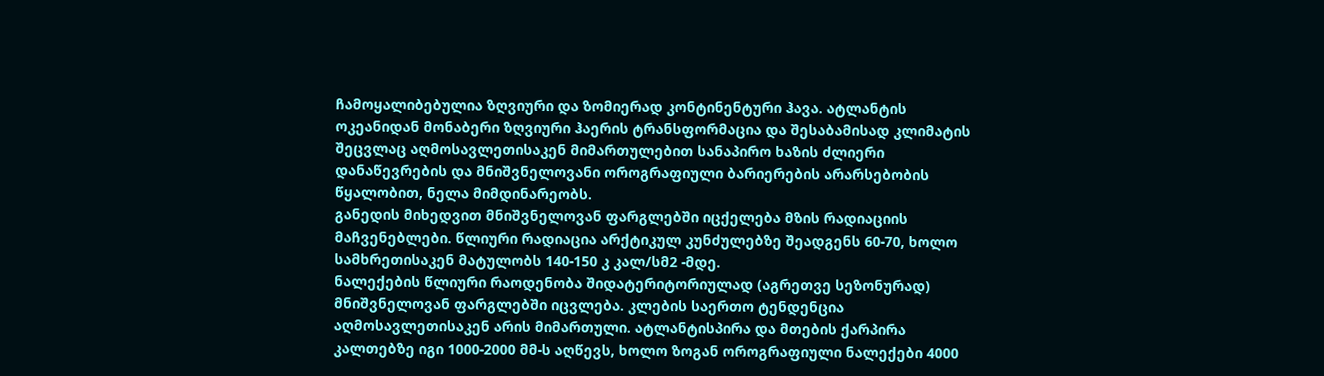ჩამოყალიბებულია ზღვიური და ზომიერად კონტინენტური ჰავა. ატლანტის ოკეანიდან მონაბერი ზღვიური ჰაერის ტრანსფორმაცია და შესაბამისად კლიმატის შეცვლაც აღმოსავლეთისაკენ მიმართულებით სანაპირო ხაზის ძლიერი დანაწევრების და მნიშვნელოვანი ოროგრაფიული ბარიერების არარსებობის წყალობით, ნელა მიმდინარეობს.
განედის მიხედვით მნიშვნელოვან ფარგლებში იცქელება მზის რადიაციის მაჩვენებლები. წლიური რადიაცია არქტიკულ კუნძულებზე შეადგენს 60-70, ხოლო სამხრეთისაკენ მატულობს 140-150 კ კალ/სმ2 -მდე.
ნალექების წლიური რაოდენობა შიდატერიტორიულად (აგრეთვე სეზონურად) მნიშვნელოვან ფარგლებში იცვლება. კლების საერთო ტენდენცია აღმოსავლეთისაკენ არის მიმართული. ატლანტისპირა და მთების ქარპირა კალთებზე იგი 1000-2000 მმ-ს აღწევს, ხოლო ზოგან ოროგრაფიული ნალექები 4000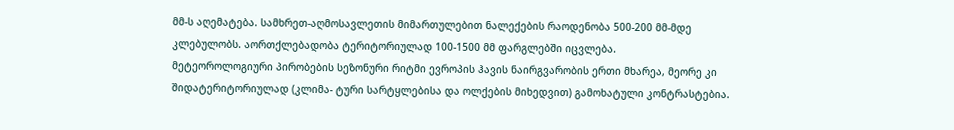მმ-ს აღემატება. სამხრეთ-აღმოსავლეთის მიმართულებით ნალექების რაოდენობა 500-200 მმ-მდე კლებულობს. აორთქლებადობა ტერიტორიულად 100-1500 მმ ფარგლებში იცვლება.
მეტეოროლოგიური პირობების სეზონური რიტმი ევროპის ჰავის ნაირგვარობის ერთი მხარეა, მეორე კი შიდატერიტორიულად (კლიმა- ტური სარტყლებისა და ოლქების მიხედვით) გამოხატული კონტრასტებია.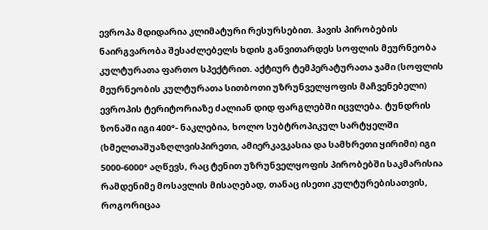ევროპა მდიდარია კლიმატური რესურსებით. ჰავის პირობების ნაირგვარობა შესაძლებელს ხდის განვითარდეს სოფლის მეურნეობა კულტურათა ფართო სპექტრით. აქტიურ ტემპერატურათა ჯამი (სოფლის მეურნეობის კულტურათა სითბოთი უზრუნველყოფის მაჩვენებელი) ევროპის ტერიტორიაზე ძალიან დიდ ფარგლებში იცვლება. ტუნდრის ზონაში იგი 400°- ნაკლებია, ხოლო სუბტროპიკულ სარტყელში (ხმელთაშუაზღლვისპირეთი, ამიერკავკასია და სამხრეთი ყირიმი) იგი 5000-6000° აღწევს, რაც ტენით უზრუნველყოფის პირობებში საკმარისია რამდენიმე მოსავლის მისაღებად, თანაც ისეთი კულტურებისათვის, როგორიცაა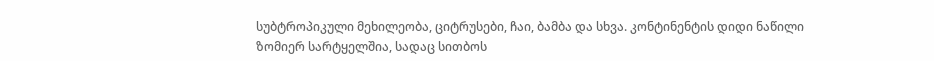სუბტროპიკული მეხილეობა, ციტრუსები, ჩაი, ბამბა და სხვა. კონტინენტის დიდი ნაწილი ზომიერ სარტყელშია, სადაც სითბოს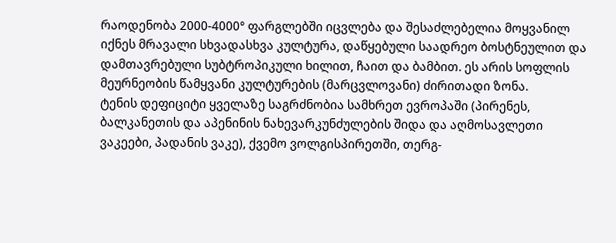რაოდენობა 2000-4000° ფარგლებში იცვლება და შესაძლებელია მოყვანილ იქნეს მრავალი სხვადასხვა კულტურა, დაწყებული საადრეო ბოსტნეულით და დამთავრებული სუბტროპიკული ხილით, ჩაით და ბამბით. ეს არის სოფლის მეურნეობის წამყვანი კულტურების (მარცვლოვანი) ძირითადი ზონა.
ტენის დეფიციტი ყველაზე საგრძნობია სამხრეთ ევროპაში (პირენეს, ბალკანეთის და აპენინის ნახევარკუნძულების შიდა და აღმოსავლეთი ვაკეები, პადანის ვაკე), ქვემო ვოლგისპირეთში, თერგ-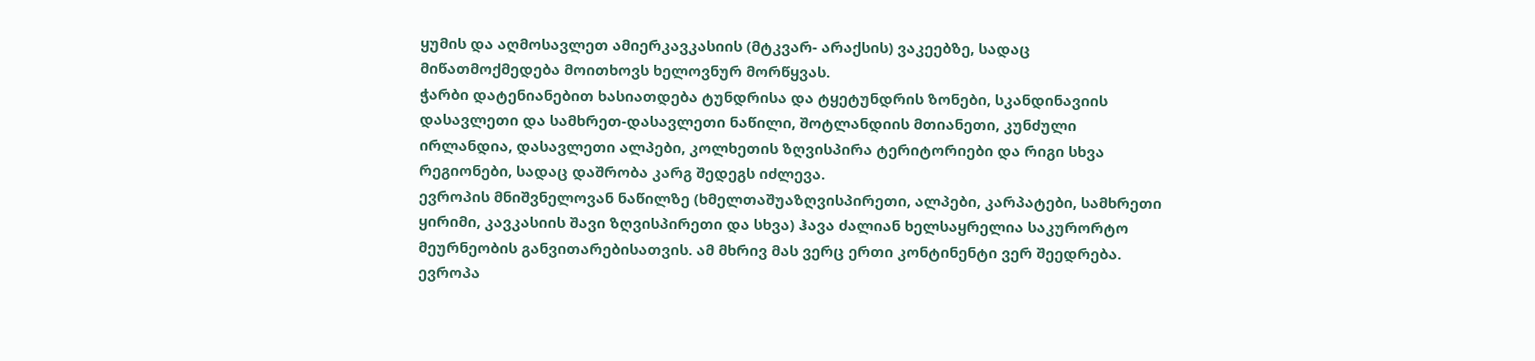ყუმის და აღმოსავლეთ ამიერკავკასიის (მტკვარ- არაქსის) ვაკეებზე, სადაც მიწათმოქმედება მოითხოვს ხელოვნურ მორწყვას.
ჭარბი დატენიანებით ხასიათდება ტუნდრისა და ტყეტუნდრის ზონები, სკანდინავიის დასავლეთი და სამხრეთ-დასავლეთი ნაწილი, შოტლანდიის მთიანეთი, კუნძული ირლანდია, დასავლეთი ალპები, კოლხეთის ზღვისპირა ტერიტორიები და რიგი სხვა რეგიონები, სადაც დაშრობა კარგ შედეგს იძლევა.
ევროპის მნიშვნელოვან ნაწილზე (ხმელთაშუაზღვისპირეთი, ალპები, კარპატები, სამხრეთი ყირიმი, კავკასიის შავი ზღვისპირეთი და სხვა) ჰავა ძალიან ხელსაყრელია საკურორტო მეურნეობის განვითარებისათვის. ამ მხრივ მას ვერც ერთი კონტინენტი ვერ შეედრება. ევროპა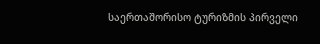საერთაშორისო ტურიზმის პირველი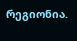რეგიონია.